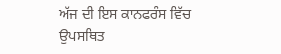ਅੱਜ ਦੀ ਇਸ ਕਾਨਫਰੰਸ ਵਿੱਚ ਉਪਸਥਿਤ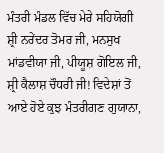ਮੰਤਰੀ ਮੰਡਲ ਵਿੱਚ ਮੇਰੇ ਸਹਿਯੋਗੀ ਸ਼੍ਰੀ ਨਰੇਂਦਰ ਤੋਮਰ ਜੀ, ਮਨਸੁਖ ਮਾਂਡਵੀਯਾ ਜੀ, ਪੀਯੂਸ਼ ਗੋਇਲ ਜੀ, ਸ਼੍ਰੀ ਕੈਲਾਸ਼ ਚੌਧਰੀ ਜੀ! ਵਿਦੇਸ਼ਾਂ ਤੋਂ ਆਏ ਹੋਏ ਕੁਝ ਮੰਤਰੀਗਣ ਗੁਯਾਨਾ,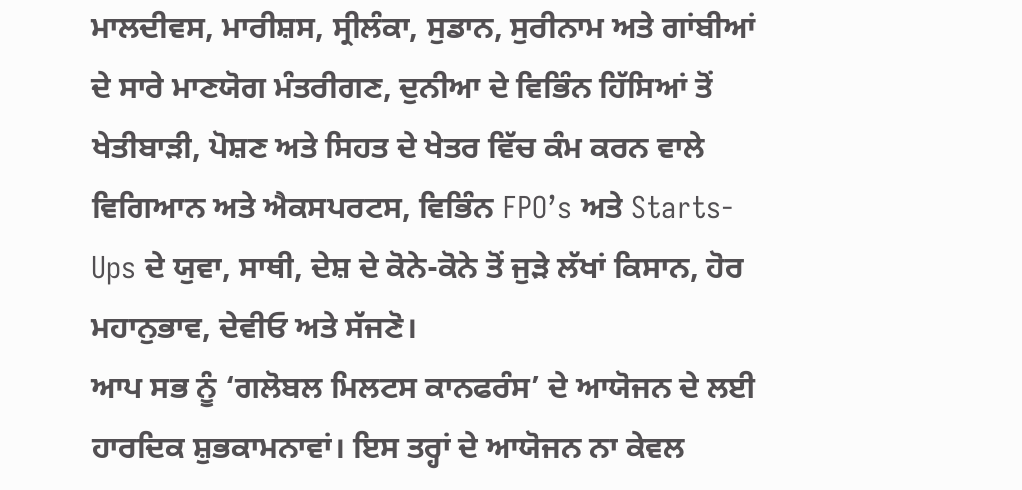ਮਾਲਦੀਵਸ, ਮਾਰੀਸ਼ਸ, ਸ੍ਰੀਲੰਕਾ, ਸੁਡਾਨ, ਸੁਰੀਨਾਮ ਅਤੇ ਗਾਂਬੀਆਂ ਦੇ ਸਾਰੇ ਮਾਣਯੋਗ ਮੰਤਰੀਗਣ, ਦੁਨੀਆ ਦੇ ਵਿਭਿੰਨ ਹਿੱਸਿਆਂ ਤੋਂ ਖੇਤੀਬਾੜੀ, ਪੋਸ਼ਣ ਅਤੇ ਸਿਹਤ ਦੇ ਖੇਤਰ ਵਿੱਚ ਕੰਮ ਕਰਨ ਵਾਲੇ ਵਿਗਿਆਨ ਅਤੇ ਐਕਸਪਰਟਸ, ਵਿਭਿੰਨ FPO’s ਅਤੇ Starts-Ups ਦੇ ਯੁਵਾ, ਸਾਥੀ, ਦੇਸ਼ ਦੇ ਕੋਨੇ-ਕੋਨੇ ਤੋਂ ਜੁੜੇ ਲੱਖਾਂ ਕਿਸਾਨ, ਹੋਰ ਮਹਾਨੁਭਾਵ, ਦੇਵੀਓ ਅਤੇ ਸੱਜਣੋ।
ਆਪ ਸਭ ਨੂੰ ‘ਗਲੋਬਲ ਮਿਲਟਸ ਕਾਨਫਰੰਸ’ ਦੇ ਆਯੋਜਨ ਦੇ ਲਈ ਹਾਰਦਿਕ ਸ਼ੁਭਕਾਮਨਾਵਾਂ। ਇਸ ਤਰ੍ਹਾਂ ਦੇ ਆਯੋਜਨ ਨਾ ਕੇਵਲ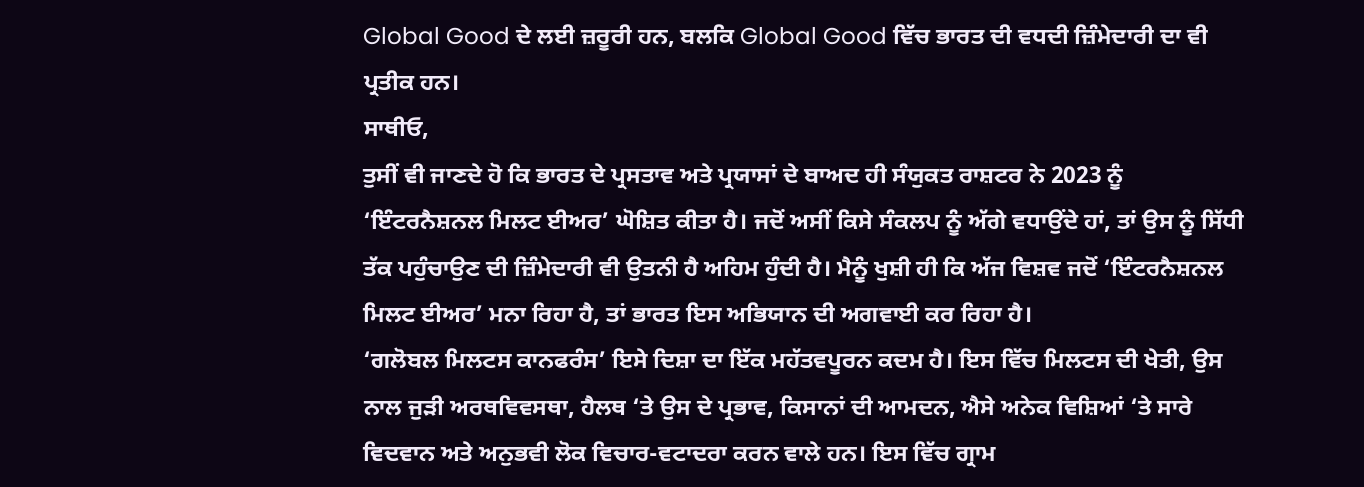Global Good ਦੇ ਲਈ ਜ਼ਰੂਰੀ ਹਨ, ਬਲਕਿ Global Good ਵਿੱਚ ਭਾਰਤ ਦੀ ਵਧਦੀ ਜ਼ਿੰਮੇਦਾਰੀ ਦਾ ਵੀ ਪ੍ਰਤੀਕ ਹਨ।
ਸਾਥੀਓ,
ਤੁਸੀਂ ਵੀ ਜਾਣਦੇ ਹੋ ਕਿ ਭਾਰਤ ਦੇ ਪ੍ਰਸਤਾਵ ਅਤੇ ਪ੍ਰਯਾਸਾਂ ਦੇ ਬਾਅਦ ਹੀ ਸੰਯੁਕਤ ਰਾਸ਼ਟਰ ਨੇ 2023 ਨੂੰ ‘ਇੰਟਰਨੈਸ਼ਨਲ ਮਿਲਟ ਈਅਰ’ ਘੋਸ਼ਿਤ ਕੀਤਾ ਹੈ। ਜਦੋਂ ਅਸੀਂ ਕਿਸੇ ਸੰਕਲਪ ਨੂੰ ਅੱਗੇ ਵਧਾਉਂਦੇ ਹਾਂ, ਤਾਂ ਉਸ ਨੂੰ ਸਿੱਧੀ ਤੱਕ ਪਹੁੰਚਾਉਣ ਦੀ ਜ਼ਿੰਮੇਦਾਰੀ ਵੀ ਉਤਨੀ ਹੈ ਅਹਿਮ ਹੁੰਦੀ ਹੈ। ਮੈਨੂੰ ਖੁਸ਼ੀ ਹੀ ਕਿ ਅੱਜ ਵਿਸ਼ਵ ਜਦੋਂ ‘ਇੰਟਰਨੈਸ਼ਨਲ ਮਿਲਟ ਈਅਰ’ ਮਨਾ ਰਿਹਾ ਹੈ, ਤਾਂ ਭਾਰਤ ਇਸ ਅਭਿਯਾਨ ਦੀ ਅਗਵਾਈ ਕਰ ਰਿਹਾ ਹੈ।
‘ਗਲੋਬਲ ਮਿਲਟਸ ਕਾਨਫਰੰਸ’ ਇਸੇ ਦਿਸ਼ਾ ਦਾ ਇੱਕ ਮਹੱਤਵਪੂਰਨ ਕਦਮ ਹੈ। ਇਸ ਵਿੱਚ ਮਿਲਟਸ ਦੀ ਖੇਤੀ, ਉਸ ਨਾਲ ਜੁੜੀ ਅਰਥਵਿਵਸਥਾ, ਹੈਲਥ ‘ਤੇ ਉਸ ਦੇ ਪ੍ਰਭਾਵ, ਕਿਸਾਨਾਂ ਦੀ ਆਮਦਨ, ਐਸੇ ਅਨੇਕ ਵਿਸ਼ਿਆਂ ‘ਤੇ ਸਾਰੇ ਵਿਦਵਾਨ ਅਤੇ ਅਨੁਭਵੀ ਲੋਕ ਵਿਚਾਰ-ਵਟਾਦਰਾ ਕਰਨ ਵਾਲੇ ਹਨ। ਇਸ ਵਿੱਚ ਗ੍ਰਾਮ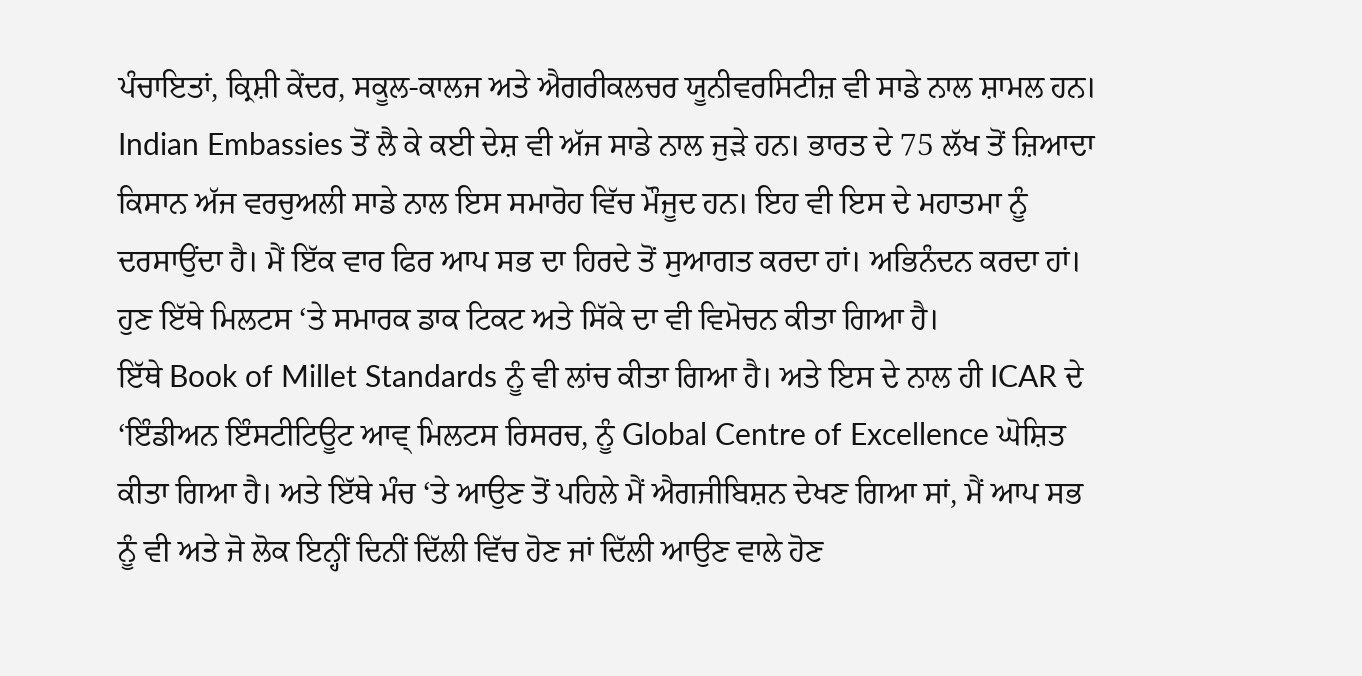ਪੰਚਾਇਤਾਂ, ਕ੍ਰਿਸ਼ੀ ਕੇਂਦਰ, ਸਕੂਲ-ਕਾਲਜ ਅਤੇ ਐਗਰੀਕਲਚਰ ਯੂਨੀਵਰਸਿਟੀਜ਼ ਵੀ ਸਾਡੇ ਨਾਲ ਸ਼ਾਮਲ ਹਨ।
Indian Embassies ਤੋਂ ਲੈ ਕੇ ਕਈ ਦੇਸ਼ ਵੀ ਅੱਜ ਸਾਡੇ ਨਾਲ ਜੁੜੇ ਹਨ। ਭਾਰਤ ਦੇ 75 ਲੱਖ ਤੋਂ ਜ਼ਿਆਦਾ ਕਿਸਾਨ ਅੱਜ ਵਰਚੁਅਲੀ ਸਾਡੇ ਨਾਲ ਇਸ ਸਮਾਰੋਹ ਵਿੱਚ ਮੌਜੂਦ ਹਨ। ਇਹ ਵੀ ਇਸ ਦੇ ਮਹਾਤਮਾ ਨੂੰ ਦਰਸਾਉਂਦਾ ਹੈ। ਮੈਂ ਇੱਕ ਵਾਰ ਫਿਰ ਆਪ ਸਭ ਦਾ ਹਿਰਦੇ ਤੋਂ ਸੁਆਗਤ ਕਰਦਾ ਹਾਂ। ਅਭਿਨੰਦਨ ਕਰਦਾ ਹਾਂ। ਹੁਣ ਇੱਥੇ ਮਿਲਟਸ ‘ਤੇ ਸਮਾਰਕ ਡਾਕ ਟਿਕਟ ਅਤੇ ਸਿੱਕੇ ਦਾ ਵੀ ਵਿਮੋਚਨ ਕੀਤਾ ਗਿਆ ਹੈ।
ਇੱਥੇ Book of Millet Standards ਨੂੰ ਵੀ ਲਾਂਚ ਕੀਤਾ ਗਿਆ ਹੈ। ਅਤੇ ਇਸ ਦੇ ਨਾਲ ਹੀ ICAR ਦੇ ‘ਇੰਡੀਅਨ ਇੰਸਟੀਟਿਊਟ ਆਵ੍ ਮਿਲਟਸ ਰਿਸਰਚ, ਨੂੰ Global Centre of Excellence ਘੋਸ਼ਿਤ ਕੀਤਾ ਗਿਆ ਹੈ। ਅਤੇ ਇੱਥੇ ਮੰਚ ‘ਤੇ ਆਉਣ ਤੋਂ ਪਹਿਲੇ ਮੈਂ ਐਗਜੀਬਿਸ਼ਨ ਦੇਖਣ ਗਿਆ ਸਾਂ, ਮੈਂ ਆਪ ਸਭ ਨੂੰ ਵੀ ਅਤੇ ਜੋ ਲੋਕ ਇਨ੍ਹੀਂ ਦਿਨੀਂ ਦਿੱਲੀ ਵਿੱਚ ਹੋਣ ਜਾਂ ਦਿੱਲੀ ਆਉਣ ਵਾਲੇ ਹੋਣ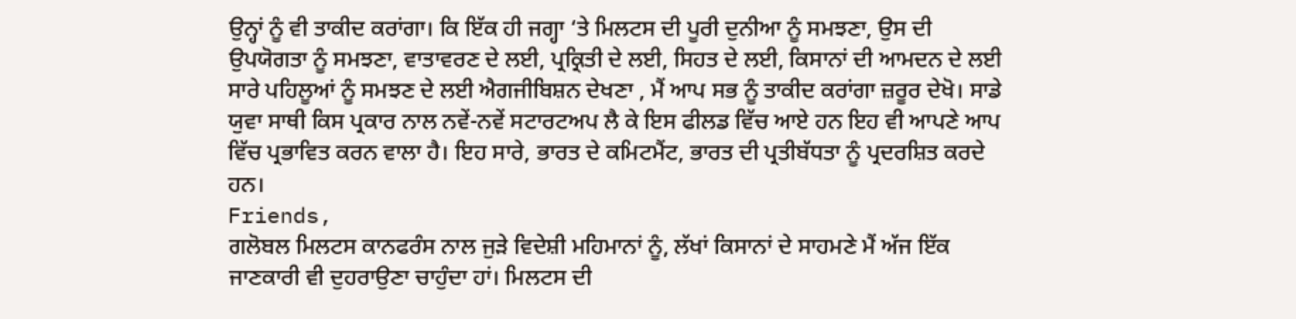ਉਨ੍ਹਾਂ ਨੂੰ ਵੀ ਤਾਕੀਦ ਕਰਾਂਗਾ। ਕਿ ਇੱਕ ਹੀ ਜਗ੍ਹਾ ‘ਤੇ ਮਿਲਟਸ ਦੀ ਪੂਰੀ ਦੁਨੀਆ ਨੂੰ ਸਮਝਣਾ, ਉਸ ਦੀ ਉਪਯੋਗਤਾ ਨੂੰ ਸਮਝਣਾ, ਵਾਤਾਵਰਣ ਦੇ ਲਈ, ਪ੍ਰਕ੍ਰਿਤੀ ਦੇ ਲਈ, ਸਿਹਤ ਦੇ ਲਈ, ਕਿਸਾਨਾਂ ਦੀ ਆਮਦਨ ਦੇ ਲਈ ਸਾਰੇ ਪਹਿਲੂਆਂ ਨੂੰ ਸਮਝਣ ਦੇ ਲਈ ਐਗਜੀਬਿਸ਼ਨ ਦੇਖਣਾ , ਮੈਂ ਆਪ ਸਭ ਨੂੰ ਤਾਕੀਦ ਕਰਾਂਗਾ ਜ਼ਰੂਰ ਦੇਖੋ। ਸਾਡੇ ਯੁਵਾ ਸਾਥੀ ਕਿਸ ਪ੍ਰਕਾਰ ਨਾਲ ਨਵੇਂ-ਨਵੇਂ ਸਟਾਰਟਅਪ ਲੈ ਕੇ ਇਸ ਫੀਲਡ ਵਿੱਚ ਆਏ ਹਨ ਇਹ ਵੀ ਆਪਣੇ ਆਪ ਵਿੱਚ ਪ੍ਰਭਾਵਿਤ ਕਰਨ ਵਾਲਾ ਹੈ। ਇਹ ਸਾਰੇ, ਭਾਰਤ ਦੇ ਕਮਿਟਮੈਂਟ, ਭਾਰਤ ਦੀ ਪ੍ਰਤੀਬੱਧਤਾ ਨੂੰ ਪ੍ਰਦਰਸ਼ਿਤ ਕਰਦੇ ਹਨ।
Friends,
ਗਲੋਬਲ ਮਿਲਟਸ ਕਾਨਫਰੰਸ ਨਾਲ ਜੁੜੇ ਵਿਦੇਸ਼ੀ ਮਹਿਮਾਨਾਂ ਨੂੰ, ਲੱਖਾਂ ਕਿਸਾਨਾਂ ਦੇ ਸਾਹਮਣੇ ਮੈਂ ਅੱਜ ਇੱਕ ਜਾਣਕਾਰੀ ਵੀ ਦੁਹਰਾਉਣਾ ਚਾਹੁੰਦਾ ਹਾਂ। ਮਿਲਟਸ ਦੀ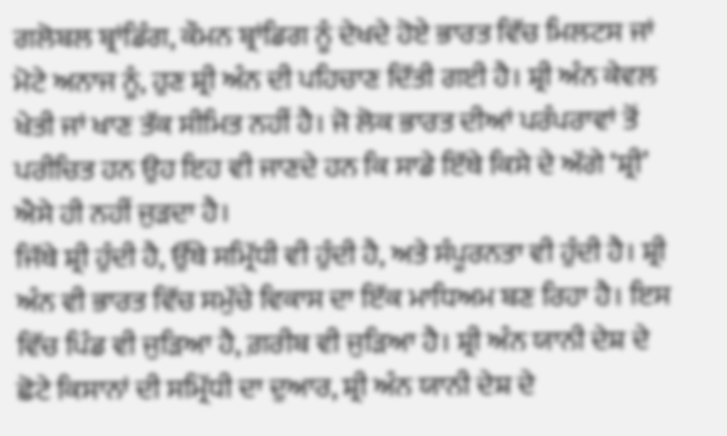ਗਲੋਬਲ ਬ੍ਰਾਂਡਿੰਗ, ਕੌਮਨ ਬ੍ਰਾਂਡਿਗ ਨੂੰ ਦੇਖਦੇ ਹੋਏ ਭਾਰਤ ਵਿੱਚ ਮਿਲਟਸ ਜਾਂ ਮੋਟੇ ਅਨਾਜ ਨੂੰ, ਹੁਣ ਸ਼੍ਰੀ ਅੰਨ ਦੀ ਪਹਿਚਾਣ ਦਿੱਤੀ ਗਈ ਹੈ। ਸ਼੍ਰੀ ਅੰਨ ਕੇਵਲ ਖੇਤੀ ਜਾਂ ਖਾਣ ਤੱਕ ਸੀਮਿਤ ਨਹੀਂ ਹੈ। ਜੋ ਲੋਕ ਭਾਰਤ ਦੀਆਂ ਪਰੰਪਰਾਵਾਂ ਤੋਂ ਪਰੀਚਿਤ ਹਨ ਉਹ ਇਹ ਵੀ ਜਾਣਦੇ ਹਨ ਕਿ ਸਾਡੇ ਇੱਥੇ ਕਿਸੇ ਦੇ ਅੱਗੇ ‘ਸ਼੍ਰੀ’ ਐਸੇ ਹੀ ਨਹੀਂ ਜੁੜਦਾ ਹੈ।
ਜਿੱਥੇ ਸ਼੍ਰੀ ਹੁੰਦੀ ਹੈ, ਉੱਥੇ ਸਮ੍ਰਿੱਧੀ ਵੀ ਹੁੰਦੀ ਹੈ, ਅਤੇ ਸੰਪੂਰਨਤਾ ਵੀ ਹੁੰਦੀ ਹੈ। ਸ਼੍ਰੀ ਅੰਨ ਵੀ ਭਾਰਤ ਵਿੱਚ ਸਮੁੱਚੇ ਵਿਕਾਸ ਦਾ ਇੱਕ ਮਾਧਿਅਮ ਬਣ ਰਿਹਾ ਹੈ। ਇਸ ਵਿੱਚ ਪਿੰਡ ਵੀ ਜੁੜਿਆ ਹੈ, ਗ਼ਰੀਬ ਵੀ ਜੁੜਿਆ ਹੈ। ਸ਼੍ਰੀ ਅੰਨ ਯਾਨੀ ਦੇਸ਼ ਦੇ ਛੋਟੇ ਕਿਸਾਨਾਂ ਦੀ ਸਮ੍ਰਿੱਧੀ ਦਾ ਦੁਆਰ, ਸ਼੍ਰੀ ਅੰਨ ਯਾਨੀ ਦੇਸ਼ ਦੇ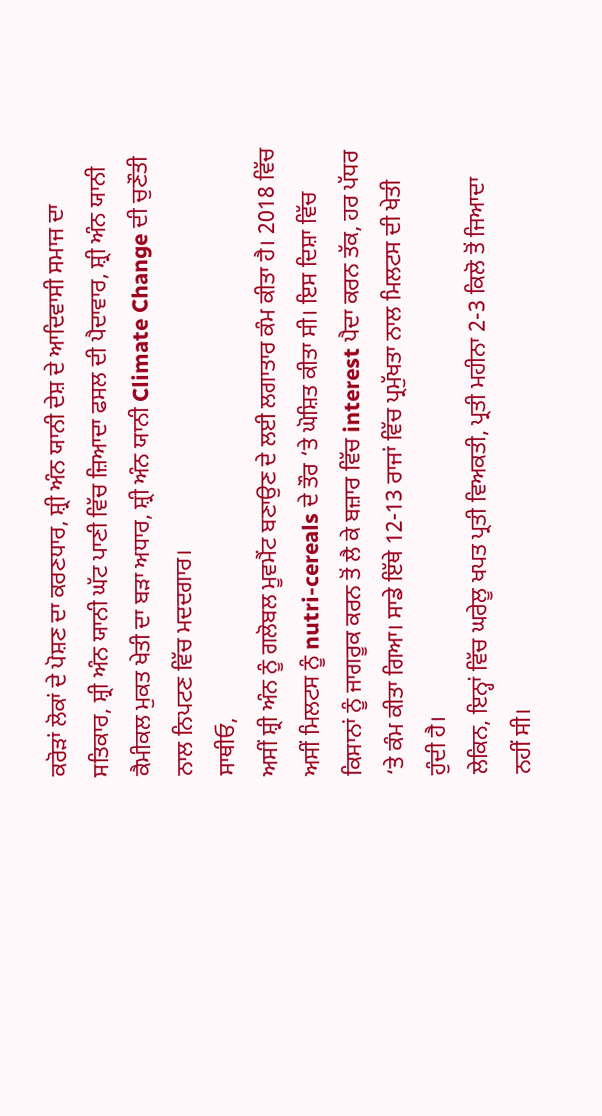ਕਰੋੜਾਂ ਲੋਕਾਂ ਦੇ ਪੋਸ਼ਣ ਦਾ ਕਰਣਧਾਰ, ਸ਼੍ਰੀ ਅੰਨ ਯਾਨੀ ਦੇਸ਼ ਦੇ ਆਦਿਵਾਸੀ ਸਮਾਜ ਦਾ ਸਤਿਕਾਰ, ਸ਼੍ਰੀ ਅੰਨ ਯਾਨੀ ਘੱਟ ਪਾਣੀ ਵਿੱਚ ਜ਼ਿਆਦਾ ਫਸਲ ਦੀ ਪੈਦਾਵਾਰ, ਸ਼੍ਰੀ ਅੰਨ ਯਾਨੀ ਕੈਮੀਕਲ ਮੁਕਤ ਖੇਤੀ ਦਾ ਬੜਾ ਅਧਾਰ, ਸ਼੍ਰੀ ਅੰਨ ਯਾਨੀ Climate Change ਦੀ ਚੁਣੌਤੀ ਨਾਲ ਨਿਪਟਣ ਵਿੱਚ ਮਦਦਗਾਰ।
ਸਾਥੀਓ,
ਅਸੀਂ ਸ਼੍ਰੀ ਅੰਨ ਨੂੰ ਗਲੋਬਲ ਮੂਵਮੈਂਟ ਬਣਾਉਣ ਦੇ ਲਈ ਲਗਾਤਾਰ ਕੰਮ ਕੀਤਾ ਹੈ। 2018 ਵਿੱਚ ਅਸੀਂ ਮਿਲਟਸ ਨੂੰ nutri-cereals ਦੇ ਤੌਰ ‘ਤੇ ਘੋਸ਼ਿਤ ਕੀਤਾ ਸੀ। ਇਸ ਦਿਸ਼ਾ ਵਿੱਚ ਕਿਸਾਨਾਂ ਨੂੰ ਜਾਗਰੂਕ ਕਰਨ ਤੋਂ ਲੈ ਕੇ ਬਜ਼ਾਰ ਵਿੱਚ interest ਪੈਦਾ ਕਰਨ ਤੱਕ, ਹਰ ਪੱਧਰ ‘ਤੇ ਕੰਮ ਕੀਤਾ ਗਿਆ। ਸਾਡੇ ਇੱਥੇ 12-13 ਰਾਜਾਂ ਵਿੱਚ ਪ੍ਰਮੁੱਖਤਾ ਨਾਲ ਮਿਲਟਸ ਦੀ ਖੇਤੀ ਹੁੰਦੀ ਹੈ।
ਲੇਕਿਨ, ਇਨ੍ਹਾਂ ਵਿੱਚ ਘਰੇਲੂ ਖਪਤ ਪ੍ਰਤੀ ਵਿਅਕਤੀ, ਪ੍ਰਤੀ ਮਹੀਨਾ 2-3 ਕਿਲੋ ਤੋਂ ਜਿਆਦਾ ਨਹੀਂ ਸੀ।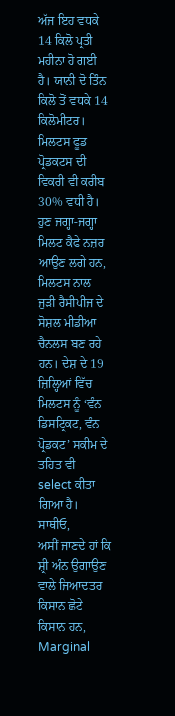ਅੱਜ ਇਹ ਵਧਕੇ 14 ਕਿਲੋ ਪ੍ਰਤੀ ਮਹੀਨਾ ਹੋ ਗਈ ਹੈ। ਯਾਨੀ ਦੋ ਤਿੰਨ ਕਿਲੋ ਤੋਂ ਵਧਕੇ 14 ਕਿਲੋਮੀਟਰ। ਮਿਲਟਸ ਫੂਡ ਪ੍ਰੋਡਕਟਸ ਦੀ ਵਿਕਰੀ ਵੀ ਕਰੀਬ 30% ਵਧੀ ਹੈ। ਹੁਣ ਜਗ੍ਹਾ-ਜਗ੍ਹਾ ਮਿਲਟ ਕੈਫੇ ਨਜ਼ਰ ਆਉਣ ਲਗੇ ਹਨ, ਮਿਲਟਸ ਨਾਲ ਜੁੜੀ ਰੈਸੀਪੀਜ ਦੇ ਸੋਸ਼ਲ ਮੀਡੀਆ ਚੈਨਲਸ ਬਣ ਰਹੇ ਹਨ। ਦੇਸ਼ ਦੇ 19 ਜ਼ਿਲ੍ਹਿਆਂ ਵਿੱਚ ਮਿਲਟਸ ਨੂੰ ‘ਵੰਨ ਡਿਸਟ੍ਰਿਕਟ, ਵੰਨ ਪ੍ਰੋਡਕਟ’ ਸਕੀਮ ਦੇ ਤਹਿਤ ਵੀ select ਕੀਤਾ ਗਿਆ ਹੈ।
ਸਾਥੀਓ,
ਅਸੀਂ ਜਾਣਦੇ ਹਾਂ ਕਿ ਸ਼੍ਰੀ ਅੰਨ ਉਗਾਉਣ ਵਾਲੇ ਜਿਆਦਤਰ ਕਿਸਾਨ ਛੋਟੇ ਕਿਸਾਨ ਹਨ, Marginal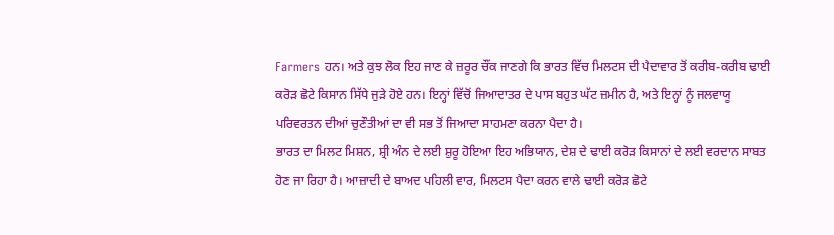Farmers ਹਨ। ਅਤੇ ਕੁਝ ਲੋਕ ਇਹ ਜਾਣ ਕੇ ਜ਼ਰੂਰ ਚੌਂਕ ਜਾਣਗੇ ਕਿ ਭਾਰਤ ਵਿੱਚ ਮਿਲਟਸ ਦੀ ਪੈਦਾਵਾਰ ਤੋਂ ਕਰੀਬ-ਕਰੀਬ ਢਾਈ ਕਰੋੜ ਛੋਟੇ ਕਿਸਾਨ ਸਿੱਧੇ ਜੁੜੇ ਹੋਏ ਹਨ। ਇਨ੍ਹਾਂ ਵਿੱਚੋਂ ਜਿਆਦਾਤਰ ਦੇ ਪਾਸ ਬਹੁਤ ਘੱਟ ਜ਼ਮੀਨ ਹੈ, ਅਤੇ ਇਨ੍ਹਾਂ ਨੂੰ ਜਲਵਾਯੂ ਪਰਿਵਰਤਨ ਦੀਆਂ ਚੁਣੌਤੀਆਂ ਦਾ ਵੀ ਸਭ ਤੋਂ ਜਿਆਦਾ ਸਾਹਮਣਾ ਕਰਨਾ ਪੈਦਾ ਹੈ।
ਭਾਰਤ ਦਾ ਮਿਲਟ ਮਿਸ਼ਨ, ਸ਼੍ਰੀ ਅੰਨ ਦੇ ਲਈ ਸ਼ੁਰੂ ਹੋਇਆ ਇਹ ਅਭਿਯਾਨ, ਦੇਸ਼ ਦੇ ਢਾਈ ਕਰੋੜ ਕਿਸਾਨਾਂ ਦੇ ਲਈ ਵਰਦਾਨ ਸਾਬਤ ਹੋਣ ਜਾ ਰਿਹਾ ਹੈ। ਆਜ਼ਾਦੀ ਦੇ ਬਾਅਦ ਪਹਿਲੀ ਵਾਰ, ਮਿਲਟਸ ਪੈਦਾ ਕਰਨ ਵਾਲੇ ਢਾਈ ਕਰੋੜ ਛੋਟੇ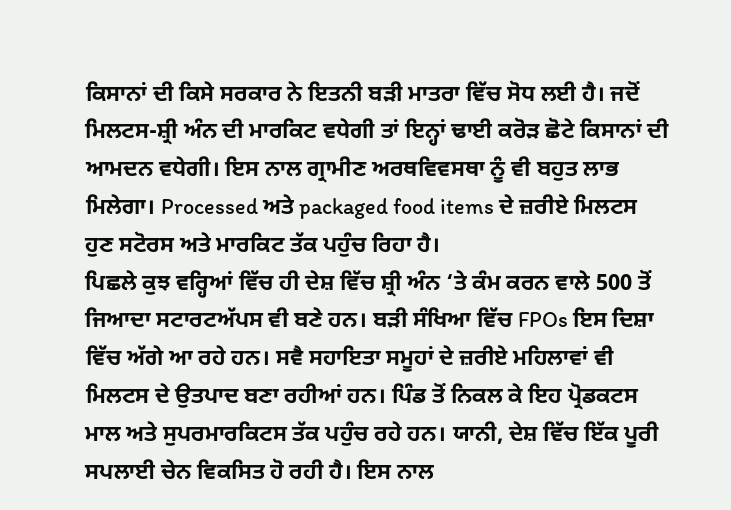ਕਿਸਾਨਾਂ ਦੀ ਕਿਸੇ ਸਰਕਾਰ ਨੇ ਇਤਨੀ ਬੜੀ ਮਾਤਰਾ ਵਿੱਚ ਸੋਧ ਲਈ ਹੈ। ਜਦੋਂ ਮਿਲਟਸ-ਸ਼੍ਰੀ ਅੰਨ ਦੀ ਮਾਰਕਿਟ ਵਧੇਗੀ ਤਾਂ ਇਨ੍ਹਾਂ ਢਾਈ ਕਰੋੜ ਛੋਟੇ ਕਿਸਾਨਾਂ ਦੀ ਆਮਦਨ ਵਧੇਗੀ। ਇਸ ਨਾਲ ਗ੍ਰਾਮੀਣ ਅਰਥਵਿਵਸਥਾ ਨੂੰ ਵੀ ਬਹੁਤ ਲਾਭ ਮਿਲੇਗਾ। Processed ਅਤੇ packaged food items ਦੇ ਜ਼ਰੀਏ ਮਿਲਟਸ ਹੁਣ ਸਟੋਰਸ ਅਤੇ ਮਾਰਕਿਟ ਤੱਕ ਪਹੁੰਚ ਰਿਹਾ ਹੈ।
ਪਿਛਲੇ ਕੁਝ ਵਰ੍ਹਿਆਂ ਵਿੱਚ ਹੀ ਦੇਸ਼ ਵਿੱਚ ਸ਼੍ਰੀ ਅੰਨ ‘ਤੇ ਕੰਮ ਕਰਨ ਵਾਲੇ 500 ਤੋਂ ਜਿਆਦਾ ਸਟਾਰਟਅੱਪਸ ਵੀ ਬਣੇ ਹਨ। ਬੜੀ ਸੰਖਿਆ ਵਿੱਚ FPOs ਇਸ ਦਿਸ਼ਾ ਵਿੱਚ ਅੱਗੇ ਆ ਰਹੇ ਹਨ। ਸਵੈ ਸਹਾਇਤਾ ਸਮੂਹਾਂ ਦੇ ਜ਼ਰੀਏ ਮਹਿਲਾਵਾਂ ਵੀ ਮਿਲਟਸ ਦੇ ਉਤਪਾਦ ਬਣਾ ਰਹੀਆਂ ਹਨ। ਪਿੰਡ ਤੋਂ ਨਿਕਲ ਕੇ ਇਹ ਪ੍ਰੋਡਕਟਸ ਮਾਲ ਅਤੇ ਸੁਪਰਮਾਰਕਿਟਸ ਤੱਕ ਪਹੁੰਚ ਰਹੇ ਹਨ। ਯਾਨੀ, ਦੇਸ਼ ਵਿੱਚ ਇੱਕ ਪੂਰੀ ਸਪਲਾਈ ਚੇਨ ਵਿਕਸਿਤ ਹੋ ਰਹੀ ਹੈ। ਇਸ ਨਾਲ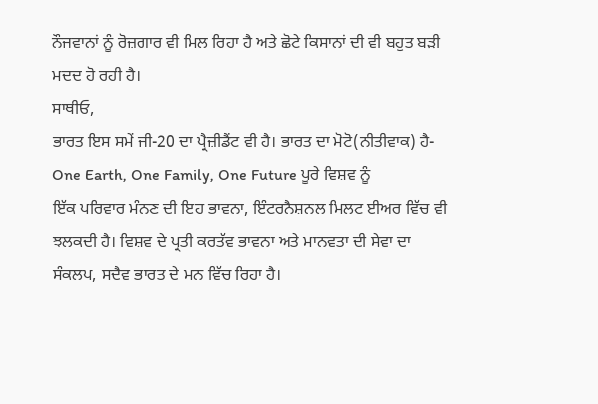ਨੌਜਵਾਨਾਂ ਨੂੰ ਰੋਜ਼ਗਾਰ ਵੀ ਮਿਲ ਰਿਹਾ ਹੈ ਅਤੇ ਛੋਟੇ ਕਿਸਾਨਾਂ ਦੀ ਵੀ ਬਹੁਤ ਬੜੀ ਮਦਦ ਹੋ ਰਹੀ ਹੈ।
ਸਾਥੀਓ,
ਭਾਰਤ ਇਸ ਸਮੇਂ ਜੀ-20 ਦਾ ਪ੍ਰੈਜ਼ੀਡੈਂਟ ਵੀ ਹੈ। ਭਾਰਤ ਦਾ ਮੋਟੋ(ਨੀਤੀਵਾਕ) ਹੈ-One Earth, One Family, One Future ਪੂਰੇ ਵਿਸ਼ਵ ਨੂੰ
ਇੱਕ ਪਰਿਵਾਰ ਮੰਨਣ ਦੀ ਇਹ ਭਾਵਨਾ, ਇੰਟਰਨੈਸ਼ਨਲ ਮਿਲਟ ਈਅਰ ਵਿੱਚ ਵੀ ਝਲਕਦੀ ਹੈ। ਵਿਸ਼ਵ ਦੇ ਪ੍ਰਤੀ ਕਰਤੱਵ ਭਾਵਨਾ ਅਤੇ ਮਾਨਵਤਾ ਦੀ ਸੇਵਾ ਦਾ ਸੰਕਲਪ, ਸਦੈਵ ਭਾਰਤ ਦੇ ਮਨ ਵਿੱਚ ਰਿਹਾ ਹੈ।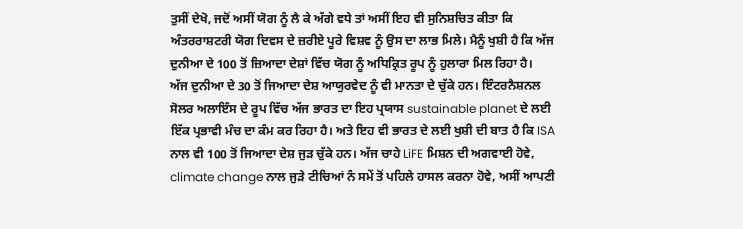ਤੁਸੀਂ ਦੇਖੋ, ਜਦੋਂ ਅਸੀਂ ਯੋਗ ਨੂੰ ਲੈ ਕੇ ਅੱਗੇ ਵਧੇ ਤਾਂ ਅਸੀਂ ਇਹ ਵੀ ਸੁਨਿਸ਼ਚਿਤ ਕੀਤਾ ਕਿ ਅੰਤਰਰਾਸ਼ਟਰੀ ਯੋਗ ਦਿਵਸ ਦੇ ਜ਼ਰੀਏ ਪੂਰੇ ਵਿਸ਼ਵ ਨੂੰ ਉਸ ਦਾ ਲਾਭ ਮਿਲੇ। ਮੈਨੂੰ ਖੁਸ਼ੀ ਹੈ ਕਿ ਅੱਜ ਦੁਨੀਆ ਦੇ 100 ਤੋਂ ਜ਼ਿਆਦਾ ਦੇਸ਼ਾਂ ਵਿੱਚ ਯੋਗ ਨੂੰ ਅਧਿਕ੍ਰਿਤ ਰੂਪ ਨੂੰ ਹੁਲਾਰਾ ਮਿਲ ਰਿਹਾ ਹੈ।
ਅੱਜ ਦੁਨੀਆ ਦੇ 30 ਤੋਂ ਜਿਆਦਾ ਦੇਸ਼ ਆਯੁਰਵੇਦ ਨੂੰ ਵੀ ਮਾਨਤਾ ਦੇ ਚੁੱਕੇ ਹਨ। ਇੰਟਰਨੈਸ਼ਨਲ ਸੋਲਰ ਅਲਾਇੰਸ ਦੇ ਰੂਪ ਵਿੱਚ ਅੱਜ ਭਾਰਤ ਦਾ ਇਹ ਪ੍ਰਯਾਸ sustainable planet ਦੇ ਲਈ ਇੱਕ ਪ੍ਰਭਾਵੀ ਮੰਚ ਦਾ ਕੰਮ ਕਰ ਰਿਹਾ ਹੈ। ਅਤੇ ਇਹ ਵੀ ਭਾਰਤ ਦੇ ਲਈ ਖੁਸ਼ੀ ਦੀ ਬਾਤ ਹੈ ਕਿ ISA ਨਾਲ ਵੀ 100 ਤੋਂ ਜਿਆਦਾ ਦੇਸ਼ ਜੁੜ ਚੁੱਕੇ ਹਨ। ਅੱਜ ਚਾਹੇ LiFE ਮਿਸ਼ਨ ਦੀ ਅਗਵਾਈ ਹੋਵੇ, climate change ਨਾਲ ਜੁੜੇ ਟੀਚਿਆਂ ਨੰ ਸਮੇਂ ਤੋਂ ਪਹਿਲੇ ਹਾਸਲ ਕਰਨਾ ਹੋਵੇ, ਅਸੀਂ ਆਪਣੀ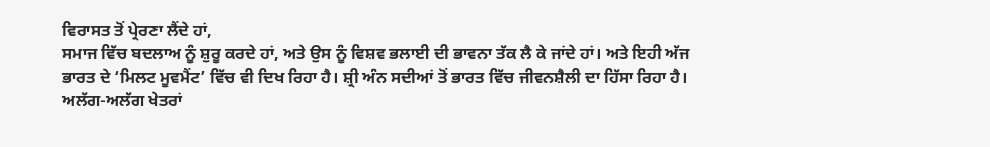ਵਿਰਾਸਤ ਤੋਂ ਪ੍ਰੇਰਣਾ ਲੈਂਦੇ ਹਾਂ,
ਸਮਾਜ ਵਿੱਚ ਬਦਲਾਅ ਨੂੰ ਸ਼ੁਰੂ ਕਰਦੇ ਹਾਂ, ਅਤੇ ਉਸ ਨੂੰ ਵਿਸ਼ਵ ਭਲਾਈ ਦੀ ਭਾਵਨਾ ਤੱਕ ਲੈ ਕੇ ਜਾਂਦੇ ਹਾਂ। ਅਤੇ ਇਹੀ ਅੱਜ ਭਾਰਤ ਦੇ ‘ਮਿਲਟ ਮੂਵਮੈਂਟ’ ਵਿੱਚ ਵੀ ਦਿਖ ਰਿਹਾ ਹੈ। ਸ਼੍ਰੀ ਅੰਨ ਸਦੀਆਂ ਤੋਂ ਭਾਰਤ ਵਿੱਚ ਜੀਵਨਸ਼ੈਲੀ ਦਾ ਹਿੱਸਾ ਰਿਹਾ ਹੈ। ਅਲੱਗ-ਅਲੱਗ ਖੇਤਰਾਂ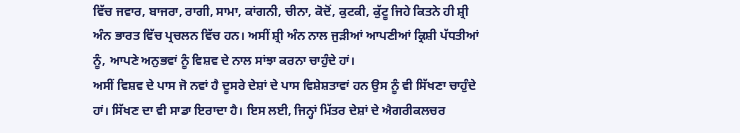ਵਿੱਚ ਜਵਾਰ, ਬਾਜਰਾ, ਰਾਗੀ, ਸਾਮਾ, ਕਾਂਗਨੀ, ਚੀਨਾ, ਕੋਦੋਂ, ਕੁਟਕੀ, ਕੁੱਟੂ ਜਿਹੇ ਕਿਤਨੇ ਹੀ ਸ਼੍ਰੀ ਅੰਨ ਭਾਰਤ ਵਿੱਚ ਪ੍ਰਚਲਨ ਵਿੱਚ ਹਨ। ਅਸੀਂ ਸ਼੍ਰੀ ਅੰਨ ਨਾਲ ਜੁੜੀਆਂ ਆਪਣੀਆਂ ਕ੍ਰਿਸ਼ੀ ਪੱਧਤੀਆਂ ਨੂੰ, ਆਪਣੇ ਅਨੁਭਵਾਂ ਨੂੰ ਵਿਸ਼ਵ ਦੇ ਨਾਲ ਸਾਂਝਾ ਕਰਨਾ ਚਾਹੁੰਦੇ ਹਾਂ।
ਅਸੀਂ ਵਿਸ਼ਵ ਦੇ ਪਾਸ ਜੋ ਨਵਾਂ ਹੈ ਦੂਸਰੇ ਦੇਸ਼ਾਂ ਦੇ ਪਾਸ ਵਿਸ਼ੇਸ਼ਤਾਵਾਂ ਹਨ ਉਸ ਨੂੰ ਵੀ ਸਿੱਖਣਾ ਚਾਹੁੰਦੇ ਹਾਂ। ਸਿੱਖਣ ਦਾ ਵੀ ਸਾਡਾ ਇਰਾਦਾ ਹੈ। ਇਸ ਲਈ, ਜਿਨ੍ਹਾਂ ਮਿੱਤਰ ਦੇਸ਼ਾਂ ਦੇ ਐਗਰੀਕਲਚਰ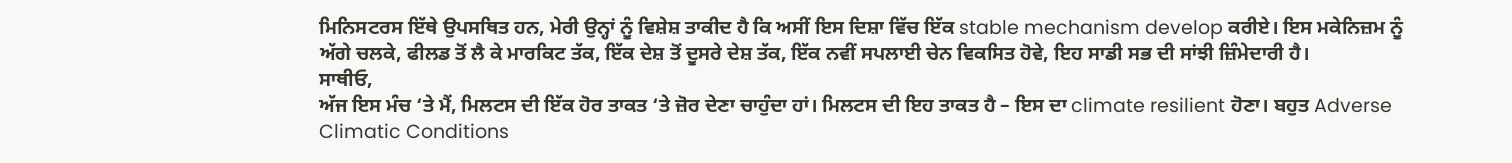ਮਿਨਿਸਟਰਸ ਇੱਥੇ ਉਪਸਥਿਤ ਹਨ, ਮੇਰੀ ਉਨ੍ਹਾਂ ਨੂੰ ਵਿਸ਼ੇਸ਼ ਤਾਕੀਦ ਹੈ ਕਿ ਅਸੀਂ ਇਸ ਦਿਸ਼ਾ ਵਿੱਚ ਇੱਕ stable mechanism develop ਕਰੀਏ। ਇਸ ਮਕੇਨਿਜ਼ਮ ਨੂੰ ਅੱਗੇ ਚਲਕੇ, ਫੀਲਡ ਤੋਂ ਲੈ ਕੇ ਮਾਰਕਿਟ ਤੱਕ, ਇੱਕ ਦੇਸ਼ ਤੋਂ ਦੂਸਰੇ ਦੇਸ਼ ਤੱਕ, ਇੱਕ ਨਵੀਂ ਸਪਲਾਈ ਚੇਨ ਵਿਕਸਿਤ ਹੋਵੇ, ਇਹ ਸਾਡੀ ਸਭ ਦੀ ਸਾਂਝੀ ਜ਼ਿੰਮੇਦਾਰੀ ਹੈ।
ਸਾਥੀਓ,
ਅੱਜ ਇਸ ਮੰਚ ‘ਤੇ ਮੈਂ, ਮਿਲਟਸ ਦੀ ਇੱਕ ਹੋਰ ਤਾਕਤ ‘ਤੇ ਜ਼ੋਰ ਦੇਣਾ ਚਾਹੁੰਦਾ ਹਾਂ। ਮਿਲਟਸ ਦੀ ਇਹ ਤਾਕਤ ਹੈ – ਇਸ ਦਾ climate resilient ਹੋਣਾ। ਬਹੁਤ Adverse Climatic Conditions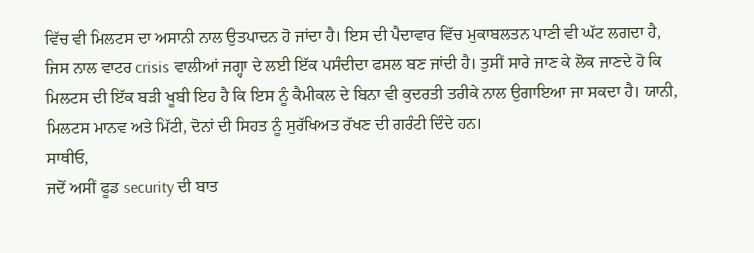ਵਿੱਚ ਵੀ ਮਿਲਟਸ ਦਾ ਅਸਾਨੀ ਨਾਲ ਉਤਪਾਦਨ ਹੋ ਜਾਂਦਾ ਹੈ। ਇਸ ਦੀ ਪੈਦਾਵਾਰ ਵਿੱਚ ਮੁਕਾਬਲਤਨ ਪਾਣੀ ਵੀ ਘੱਟ ਲਗਦਾ ਹੈ,
ਜਿਸ ਨਾਲ ਵਾਟਰ crisis ਵਾਲੀਆਂ ਜਗ੍ਹਾ ਦੇ ਲਈ ਇੱਕ ਪਸੰਦੀਦਾ ਫਸਲ ਬਣ ਜਾਂਦੀ ਹੈ। ਤੁਸੀਂ ਸਾਰੇ ਜਾਣ ਕੇ ਲੋਕ ਜਾਣਦੇ ਹੋ ਕਿ ਮਿਲਟਸ ਦੀ ਇੱਕ ਬੜੀ ਖੂਬੀ ਇਹ ਹੈ ਕਿ ਇਸ ਨੂੰ ਕੈਮੀਕਲ ਦੇ ਬਿਨਾ ਵੀ ਕੁਦਰਤੀ ਤਰੀਕੇ ਨਾਲ ਉਗਾਇਆ ਜਾ ਸਕਦਾ ਹੈ। ਯਾਨੀ, ਮਿਲਟਸ ਮਾਨਵ ਅਤੇ ਮਿੱਟੀ, ਦੋਨਾਂ ਦੀ ਸਿਹਤ ਨੂੰ ਸੁਰੱਖਿਅਤ ਰੱਖਣ ਦੀ ਗਰੰਟੀ ਦਿੰਦੇ ਹਨ।
ਸਾਥੀਓ,
ਜਦੋਂ ਅਸੀਂ ਫੂਡ security ਦੀ ਬਾਤ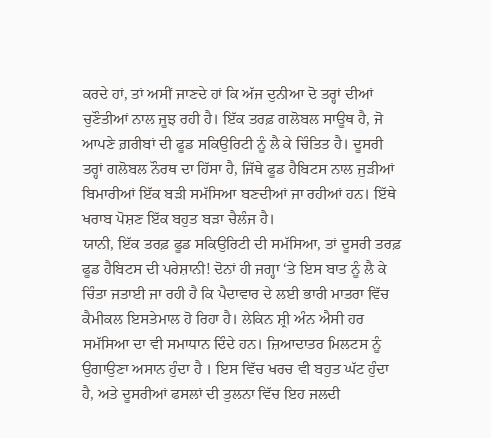ਕਰਦੇ ਹਾਂ, ਤਾਂ ਅਸੀਂ ਜਾਣਦੇ ਹਾਂ ਕਿ ਅੱਜ ਦੁਨੀਆ ਦੋ ਤਰ੍ਹਾਂ ਦੀਆਂ ਚੁਣੌਤੀਆਂ ਨਾਲ ਜੂਝ ਰਹੀ ਹੈ। ਇੱਕ ਤਰਫ਼ ਗਲੋਬਲ ਸਾਊਥ ਹੈ, ਜੋ ਆਪਣੇ ਗ਼ਰੀਬਾਂ ਦੀ ਫੂਡ ਸਕਿਉਰਿਟੀ ਨੂੰ ਲੈ ਕੇ ਚਿੰਤਿਤ ਹੈ। ਦੂਸਰੀ ਤਰ੍ਹਾਂ ਗਲੋਬਲ ਨੌਰਥ ਦਾ ਹਿੱਸਾ ਹੈ, ਜਿੱਥੇ ਫੂਡ ਹੈਬਿਟਸ ਨਾਲ ਜੁੜੀਆਂ ਬਿਮਾਰੀਆਂ ਇੱਕ ਬੜੀ ਸਮੱਸਿਆ ਬਣਦੀਆਂ ਜਾ ਰਹੀਆਂ ਹਨ। ਇੱਥੇ ਖਰਾਬ ਪੋਸ਼ਣ ਇੱਕ ਬਹੁਤ ਬੜਾ ਚੈਲੰਜ ਹੈ।
ਯਾਨੀ, ਇੱਕ ਤਰਫ਼ ਫੂਡ ਸਕਿਉਰਿਟੀ ਦੀ ਸਮੱਸਿਆ, ਤਾਂ ਦੂਸਰੀ ਤਰਫ਼ ਫੂਡ ਹੈਬਿਟਸ ਦੀ ਪਰੇਸ਼ਾਨੀ! ਦੋਨਾਂ ਹੀ ਜਗ੍ਹਾ ‘ਤੇ ਇਸ ਬਾਤ ਨੂੰ ਲੈ ਕੇ ਚਿੰਤਾ ਜਤਾਈ ਜਾ ਰਹੀ ਹੈ ਕਿ ਪੈਦਾਵਾਰ ਦੇ ਲਈ ਭਾਰੀ ਮਾਤਰਾ ਵਿੱਚ ਕੈਮੀਕਲ ਇਸਤੇਮਾਲ ਹੋ ਰਿਹਾ ਹੈ। ਲੇਕਿਨ ਸ਼੍ਰੀ ਅੰਨ ਐਸੀ ਹਰ ਸਮੱਸਿਆ ਦਾ ਵੀ ਸਮਾਧਾਨ ਦਿੰਦੇ ਹਨ। ਜ਼ਿਆਦਾਤਰ ਮਿਲਟਸ ਨੂੰ ਉਗਾਉਣਾ ਅਸਾਨ ਹੁੰਦਾ ਹੈ । ਇਸ ਵਿੱਚ ਖਰਚ ਵੀ ਬਹੁਤ ਘੱਟ ਹੁੰਦਾ ਹੈ, ਅਤੇ ਦੂਸਰੀਆਂ ਫਸਲਾਂ ਦੀ ਤੁਲਨਾ ਵਿੱਚ ਇਹ ਜਲਦੀ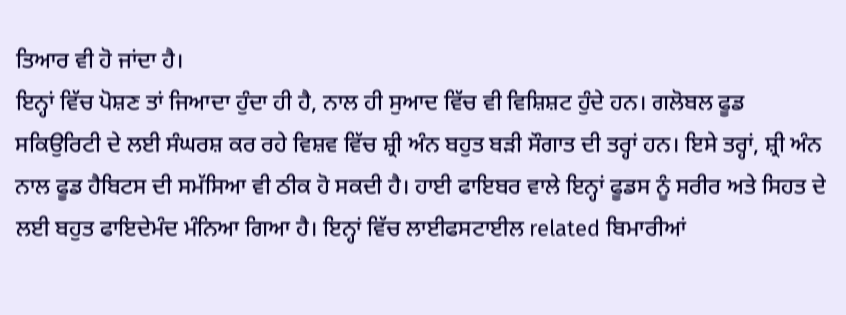ਤਿਆਰ ਵੀ ਹੋ ਜਾਂਦਾ ਹੈ।
ਇਨ੍ਹਾਂ ਵਿੱਚ ਪੋਸ਼ਣ ਤਾਂ ਜਿਆਦਾ ਹੁੰਦਾ ਹੀ ਹੈ, ਨਾਲ ਹੀ ਸੁਆਦ ਵਿੱਚ ਵੀ ਵਿਸ਼ਿਸ਼ਟ ਹੁੰਦੇ ਹਨ। ਗਲੋਬਲ ਫੂਡ ਸਕਿਉਰਿਟੀ ਦੇ ਲਈ ਸੰਘਰਸ਼ ਕਰ ਰਹੇ ਵਿਸ਼ਵ ਵਿੱਚ ਸ਼੍ਰੀ ਅੰਨ ਬਹੁਤ ਬੜੀ ਸੌਗਾਤ ਦੀ ਤਰ੍ਹਾਂ ਹਨ। ਇਸੇ ਤਰ੍ਹਾਂ, ਸ਼੍ਰੀ ਅੰਨ ਨਾਲ ਫੂਡ ਹੈਬਿਟਸ ਦੀ ਸਮੱਸਿਆ ਵੀ ਠੀਕ ਹੋ ਸਕਦੀ ਹੈ। ਹਾਈ ਫਾਇਬਰ ਵਾਲੇ ਇਨ੍ਹਾਂ ਫੂਡਸ ਨੂੰ ਸਰੀਰ ਅਤੇ ਸਿਹਤ ਦੇ ਲਈ ਬਹੁਤ ਫਾਇਦੇਮੰਦ ਮੰਨਿਆ ਗਿਆ ਹੈ। ਇਨ੍ਹਾਂ ਵਿੱਚ ਲਾਈਫਸਟਾਈਲ related ਬਿਮਾਰੀਆਂ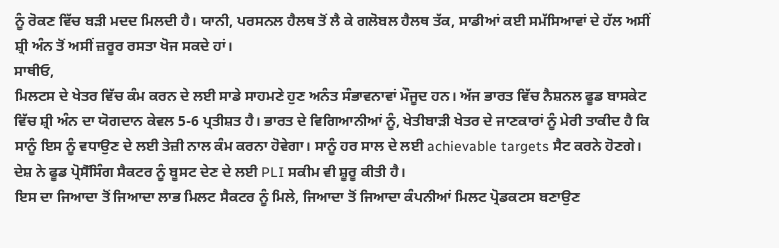ਨੂੰ ਰੋਕਣ ਵਿੱਚ ਬੜੀ ਮਦਦ ਮਿਲਦੀ ਹੈ। ਯਾਨੀ, ਪਰਸਨਲ ਹੈਲਥ ਤੋਂ ਲੈ ਕੇ ਗਲੋਬਲ ਹੈਲਥ ਤੱਕ, ਸਾਡੀਆਂ ਕਈ ਸਮੱਸਿਆਵਾਂ ਦੇ ਹੱਲ ਅਸੀਂ ਸ਼੍ਰੀ ਅੰਨ ਤੋਂ ਅਸੀਂ ਜ਼ਰੂਰ ਰਸਤਾ ਖੋਜ ਸਕਦੇ ਹਾਂ।
ਸਾਥੀਓ,
ਮਿਲਟਸ ਦੇ ਖੇਤਰ ਵਿੱਚ ਕੰਮ ਕਰਨ ਦੇ ਲਈ ਸਾਡੇ ਸਾਹਮਣੇ ਹੁਣ ਅਨੰਤ ਸੰਭਾਵਨਾਵਾਂ ਮੌਜੂਦ ਹਨ। ਅੱਜ ਭਾਰਤ ਵਿੱਚ ਨੈਸ਼ਨਲ ਫੂਡ ਬਾਸਕੇਟ ਵਿੱਚ ਸ਼੍ਰੀ ਅੰਨ ਦਾ ਯੋਗਦਾਨ ਕੇਵਲ 5-6 ਪ੍ਰਤੀਸ਼ਤ ਹੈ। ਭਾਰਤ ਦੇ ਵਿਗਿਆਨੀਆਂ ਨੂੰ, ਖੇਤੀਬਾੜੀ ਖੇਤਰ ਦੇ ਜਾਣਕਾਰਾਂ ਨੂੰ ਮੇਰੀ ਤਾਕੀਦ ਹੈ ਕਿ ਸਾਨੂੰ ਇਸ ਨੂੰ ਵਧਾਉਣ ਦੇ ਲਈ ਤੇਜ਼ੀ ਨਾਲ ਕੰਮ ਕਰਨਾ ਹੋਵੇਗਾ। ਸਾਨੂੰ ਹਰ ਸਾਲ ਦੇ ਲਈ achievable targets ਸੈਟ ਕਰਨੇ ਹੋਣਗੇ। ਦੇਸ਼ ਨੇ ਫੂਡ ਪ੍ਰੋਸੈੱਸਿੰਗ ਸੈਕਟਰ ਨੂੰ ਬੂਸਟ ਦੇਣ ਦੇ ਲਈ PLI ਸਕੀਮ ਵੀ ਸ਼ੂਰੂ ਕੀਤੀ ਹੈ।
ਇਸ ਦਾ ਜਿਆਦਾ ਤੋਂ ਜਿਆਦਾ ਲਾਭ ਮਿਲਟ ਸੈਕਟਰ ਨੂੰ ਮਿਲੇ, ਜਿਆਦਾ ਤੋਂ ਜਿਆਦਾ ਕੰਪਨੀਆਂ ਮਿਲਟ ਪ੍ਰੋਡਕਟਸ ਬਣਾਉਣ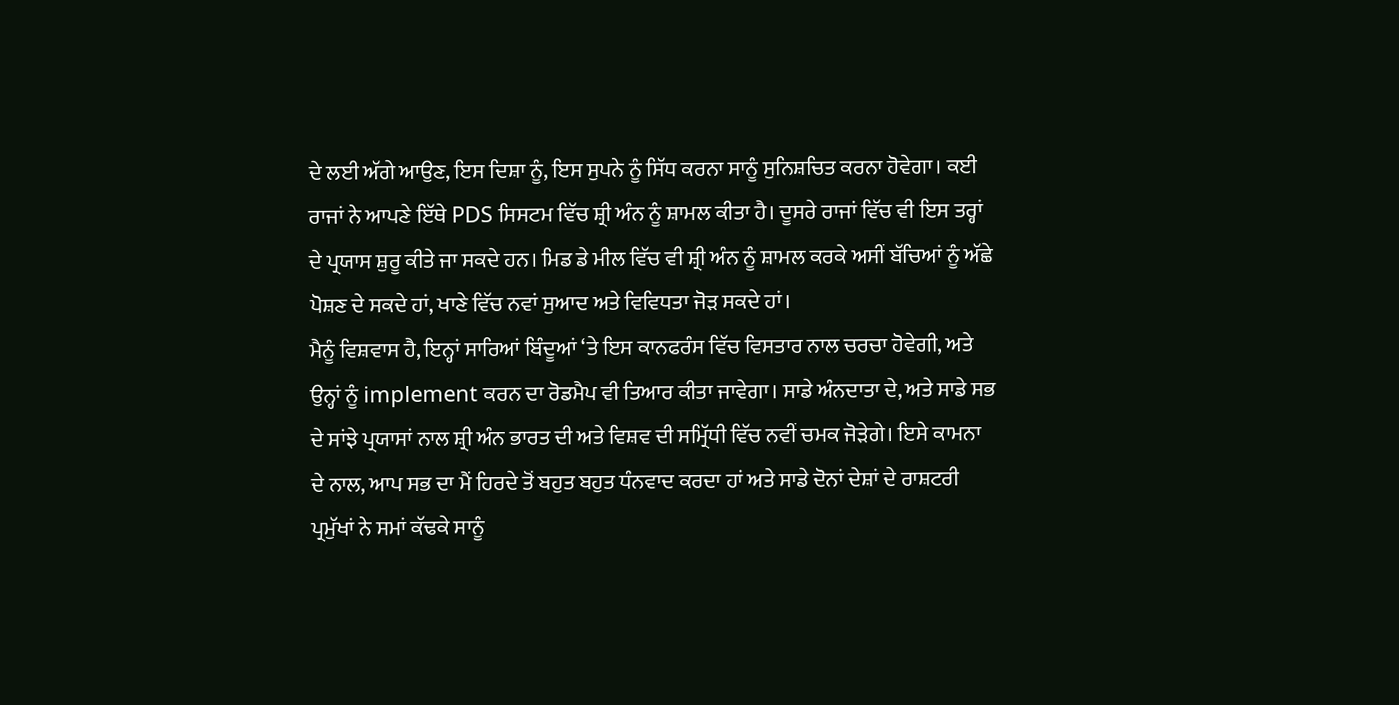ਦੇ ਲਈ ਅੱਗੇ ਆਉਣ, ਇਸ ਦਿਸ਼ਾ ਨੂੰ, ਇਸ ਸੁਪਨੇ ਨੂੰ ਸਿੱਧ ਕਰਨਾ ਸਾਨੂੰ ਸੁਨਿਸ਼ਚਿਤ ਕਰਨਾ ਹੋਵੇਗਾ। ਕਈ ਰਾਜਾਂ ਨੇ ਆਪਣੇ ਇੱਥੇ PDS ਸਿਸਟਮ ਵਿੱਚ ਸ਼੍ਰੀ ਅੰਨ ਨੂੰ ਸ਼ਾਮਲ ਕੀਤਾ ਹੈ। ਦੂਸਰੇ ਰਾਜਾਂ ਵਿੱਚ ਵੀ ਇਸ ਤਰ੍ਹਾਂ ਦੇ ਪ੍ਰਯਾਸ ਸ਼ੁਰੂ ਕੀਤੇ ਜਾ ਸਕਦੇ ਹਨ। ਮਿਡ ਡੇ ਮੀਲ ਵਿੱਚ ਵੀ ਸ਼੍ਰੀ ਅੰਨ ਨੂੰ ਸ਼ਾਮਲ ਕਰਕੇ ਅਸੀਂ ਬੱਚਿਆਂ ਨੂੰ ਅੱਛੇ ਪੋਸ਼ਣ ਦੇ ਸਕਦੇ ਹਾਂ, ਖਾਣੇ ਵਿੱਚ ਨਵਾਂ ਸੁਆਦ ਅਤੇ ਵਿਵਿਧਤਾ ਜੋੜ ਸਕਦੇ ਹਾਂ।
ਮੈਨੂੰ ਵਿਸ਼ਵਾਸ ਹੈ, ਇਨ੍ਹਾਂ ਸਾਰਿਆਂ ਬਿੰਦੂਆਂ ‘ਤੇ ਇਸ ਕਾਨਫਰੰਸ ਵਿੱਚ ਵਿਸਤਾਰ ਨਾਲ ਚਰਚਾ ਹੋਵੇਗੀ, ਅਤੇ ਉਨ੍ਹਾਂ ਨੂੰ implement ਕਰਨ ਦਾ ਰੋਡਮੈਪ ਵੀ ਤਿਆਰ ਕੀਤਾ ਜਾਵੇਗਾ। ਸਾਡੇ ਅੰਨਦਾਤਾ ਦੇ, ਅਤੇ ਸਾਡੇ ਸਭ ਦੇ ਸਾਂਝੇ ਪ੍ਰਯਾਸਾਂ ਨਾਲ ਸ਼੍ਰੀ ਅੰਨ ਭਾਰਤ ਦੀ ਅਤੇ ਵਿਸ਼ਵ ਦੀ ਸਮ੍ਰਿੱਧੀ ਵਿੱਚ ਨਵੀਂ ਚਮਕ ਜੋੜੇਗੇ। ਇਸੇ ਕਾਮਨਾ ਦੇ ਨਾਲ, ਆਪ ਸਭ ਦਾ ਮੈਂ ਹਿਰਦੇ ਤੋਂ ਬਹੁਤ ਬਹੁਤ ਧੰਨਵਾਦ ਕਰਦਾ ਹਾਂ ਅਤੇ ਸਾਡੇ ਦੋਨਾਂ ਦੇਸ਼ਾਂ ਦੇ ਰਾਸ਼ਟਰੀ ਪ੍ਰਮੁੱਖਾਂ ਨੇ ਸਮਾਂ ਕੱਢਕੇ ਸਾਨੂੰ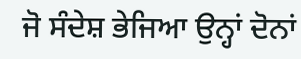ਜੋ ਸੰਦੇਸ਼ ਭੇਜਿਆ ਉਨ੍ਹਾਂ ਦੋਨਾਂ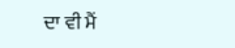ਦਾ ਵੀ ਮੈਂ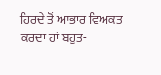ਹਿਰਦੇ ਤੋਂ ਆਭਾਰ ਵਿਅਕਤ ਕਰਦਾ ਹਾਂ ਬਹੁਤ-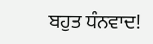ਬਹੁਤ ਧੰਨਵਾਦ!